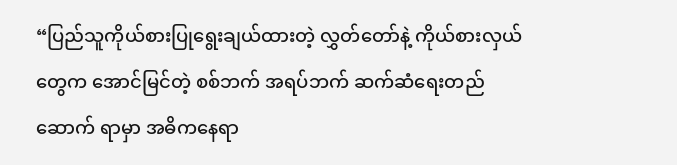“ပြည်သူကိုယ်စားပြုရွေးချယ်ထားတဲ့ လွှတ်တော်နဲ့ ကိုယ်စားလှယ်တွေက အောင်မြင်တဲ့ စစ်ဘက် အရပ်ဘက် ဆက်ဆံရေးတည်ဆောက် ရာမှာ အဓိကနေရာ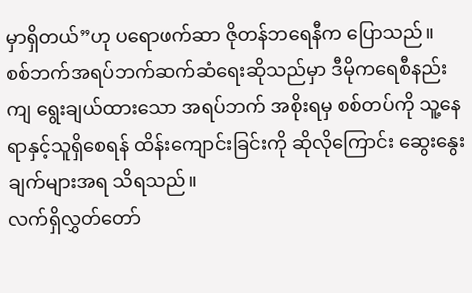မှာရှိတယ်”ဟု ပရောဖက်ဆာ ဇိုတန်ဘရေနီက ပြောသည်။
စစ်ဘက်အရပ်ဘက်ဆက်ဆံရေးဆိုသည်မှာ ဒီမိုကရေစီနည်းကျ ရွေးချယ်ထားသော အရပ်ဘက် အစိုးရမှ စစ်တပ်ကို သူ့နေရာနှင့်သူရှိစေရန် ထိန်းကျောင်းခြင်းကို ဆိုလိုကြောင်း ဆွေးနွေးချက်များအရ သိရသည်။
လက်ရှိလွှတ်တော်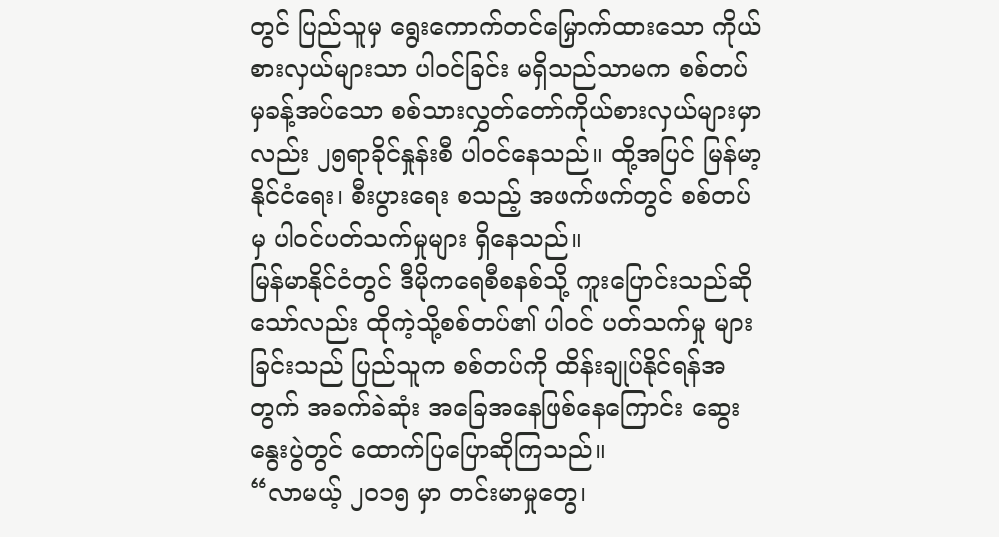တွင် ပြည်သူမှ ရွေးကောက်တင်မြှောက်ထားသော ကိုယ်စားလှယ်များသာ ပါဝင်ခြင်း မရှိသည်သာမက စစ်တပ်မှခန့်အပ်သော စစ်သားလွှတ်တော်ကိုယ်စားလှယ်များမှာလည်း ၂၅ရာခိုင်နှုန်းစီ ပါဝင်နေသည်။ ထို့အပြင် မြန်မာ့နိုင်ငံရေး၊ စီးပွားရေး စသည့် အဖက်ဖက်တွင် စစ်တပ်မှ ပါဝင်ပတ်သက်မှုများ ရှိနေသည်။
မြန်မာနိုင်ငံတွင် ဒီမိုကရေစီစနစ်သို့ ကူးပြောင်းသည်ဆိုသော်လည်း ထိုကဲ့သို့စစ်တပ်၏ ပါဝင် ပတ်သက်မှု များခြင်းသည် ပြည်သူက စစ်တပ်ကို ထိန်းချုပ်နိုင်ရန်အတွက် အခက်ခဲဆုံး အခြေအနေဖြစ်နေကြောင်း ဆွေးနွေးပွဲတွင် ထောက်ပြပြောဆိုကြသည်။
“လာမယ့် ၂၀၁၅ မှာ တင်းမာမှုတွေ၊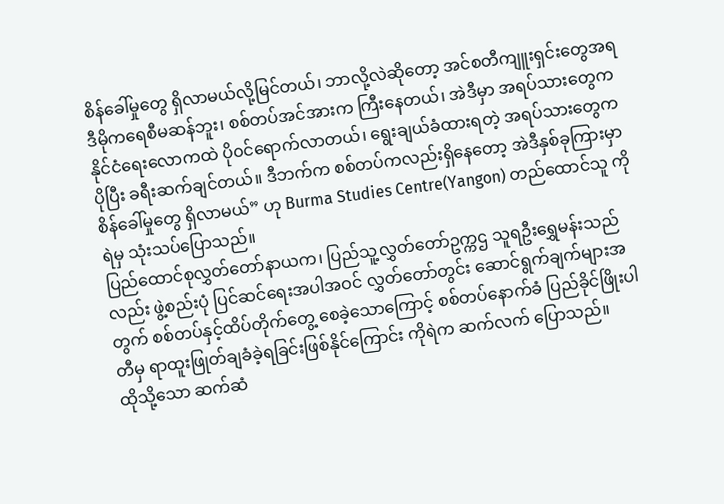စိန်ခေါ်မှုတွေ ရှိလာမယ်လို့မြင်တယ်၊ ဘာလို့လဲဆိုတော့ အင်စတီကျူးရှင်းတွေအရ ဒီမိုကရေစီမဆန်ဘူး၊ စစ်တပ်အင်အားက ကြီးနေတယ်၊ အဲဒီမှာ အရပ်သားတွေက နိုင်ငံရေးလောကထဲ ပို၀င်ရောက်လာတယ်၊ ရွေးချယ်ခံထားရတဲ့ အရပ်သားတွေက ပိုပြီး ခရီးဆက်ချင်တယ်။ ဒီဘက်က စစ်တပ်ကလည်းရှိနေတော့ အဲဒီနှစ်ခုကြားမှာ စိန်ခေါ်မှုတွေ ရှိလာမယ်” ဟု Burma Studies Centre(Yangon) တည်ထောင်သူ ကိုရဲမှ သုံးသပ်ပြောသည်။
ပြည်ထောင်စုလွှတ်တော်နာယက၊ ပြည်သူ့လွှတ်တော်ဥက္ကဌ သူရဦးရွှေမန်းသည်လည်း ဖွဲ့စည်းပုံ ပြင်ဆင်ရေးအပါအဝင် လွှတ်တော်တွင်း ဆောင်ရွက်ချက်များအတွက် စစ်တပ်နှင့်ထိပ်တိုက်တွေ့ စေခဲ့သောကြောင့် စစ်တပ်နောက်ခံ ပြည်ခိုင်ဖြိုးပါတီမှ ရာထူးဖြုတ်ချခံခဲ့ရခြင်းဖြစ်နိုင်ကြောင်း ကိုရဲက ဆက်လက် ပြောသည်။
ထိုသို့သော ဆက်ဆံ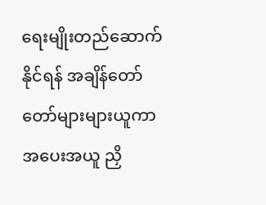ရေးမျိုးတည်ဆောက်နိုင်ရန် အချိန်တော်တော်များများယူကာ အပေးအယူ ညှိ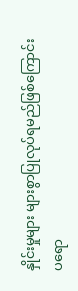နှိုင်းမှုများ များစွာပြုလုပ်ရမည်ဖြစ်ကြောင်း ပရော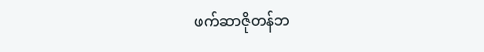ဖက်ဆာဇိုတန်ဘ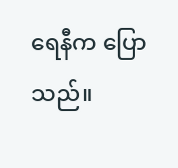ရေနီက ပြောသည်။